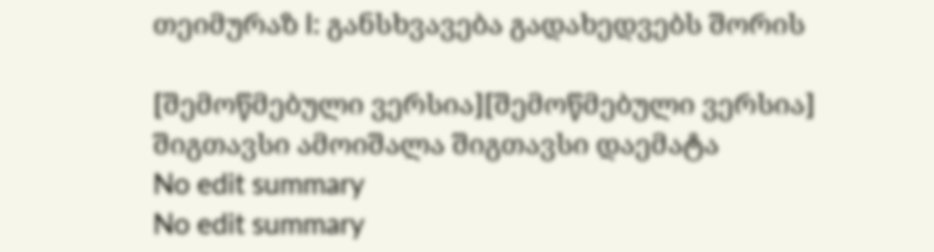თეიმურაზ I: განსხვავება გადახედვებს შორის

[შემოწმებული ვერსია][შემოწმებული ვერსია]
შიგთავსი ამოიშალა შიგთავსი დაემატა
No edit summary
No edit summary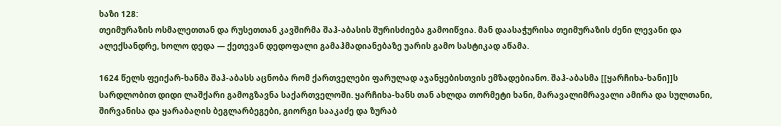ხაზი 128:
თეიმურაზის ოსმალეთთან და რუსეთთან კავშირმა შაჰ-აბასის შურისძიება გამოიწვია. მან დაასაჭურისა თეიმურაზის ძენი ლევანი და ალექსანდრე, ხოლო დედა — ქეთევან დედოფალი გამაჰმადიანებაზე უარის გამო სასტიკად აწამა.

1624 წელს ფეიქარ-ხანმა შაჰ-აბასს აცნობა რომ ქართველები ფარულად აჯანყებისთვის ემზადებიანო. შაჰ-აბასმა [[ყარჩიხა-ხანი]]ს სარდლობით დიდი ლაშქარი გამოგზავნა საქართველოში. ყარჩიხა-ხანს თან ახლდა თორმეტი ხანი, მარავალიმრავალი ამირა და სულთანი, შირვანისა და ყარაბაღის ბეგლარბეგები, გიორგი სააკაძე და ზურაბ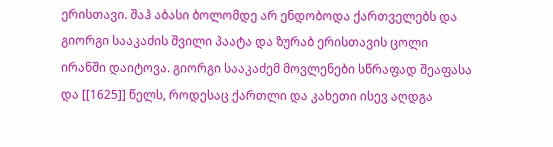ერისთავი. შაჰ აბასი ბოლომდე არ ენდობოდა ქართველებს და გიორგი სააკაძის შვილი პაატა და ზურაბ ერისთავის ცოლი ირანში დაიტოვა. გიორგი სააკაძემ მოვლენები სწრაფად შეაფასა და [[1625]] წელს, როდესაც ქართლი და კახეთი ისევ აღდგა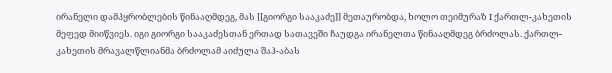ირანელი დამპყრობლების წინააღმდეგ, მას [[გიორგი სააკაძე]] მეთაურობდა, ხოლო თეიმურაზ I ქართლ-კახეთის მეფედ მიიწვიეს. იგი გიორგი სააკაძესთან ერთად სათავეში ჩაუდგა ირანელთა წინააღმდეგ ბრძოლას. ქართლ-კახეთის მრავალწლიანმა ბრძოლამ აიძულა შაჰ-აბას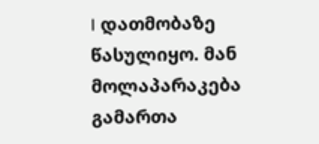I დათმობაზე წასულიყო. მან მოლაპარაკება გამართა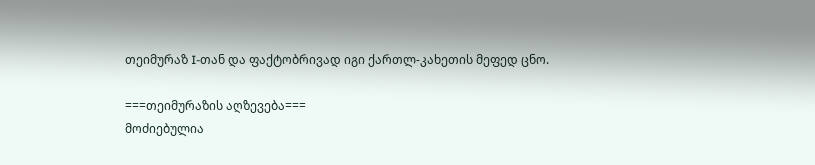თეიმურაზ I-თან და ფაქტობრივად იგი ქართლ-კახეთის მეფედ ცნო.

===თეიმურაზის აღზევება===
მოძიებულია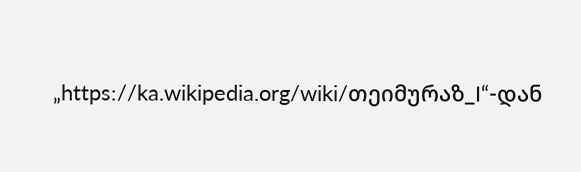„https://ka.wikipedia.org/wiki/თეიმურაზ_I“-დან